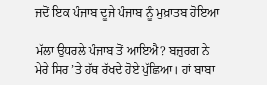ਜਦੋਂ ਇਕ ਪੰਜਾਬ ਦੂਜੇ ਪੰਜਾਬ ਨੂੰ ਮੁਖ਼ਾਤਬ ਹੋਇਆ

ਮੱਲਾ ਉਧਰਲੇ ਪੰਜਾਬ ਤੋਂ ਆਇਐ? ਬਜ਼ੁਰਗ ਨੇ ਮੇਰੇ ਸਿਰ ’ਤੇ ਹੱਥ ਰੱਖਦੇ ਹੋਏ ਪੁੱਛਿਆ। ਹਾਂ ਬਾਬਾ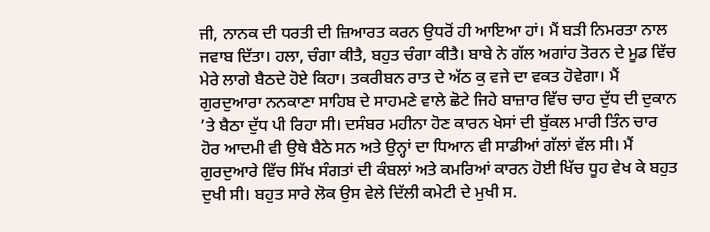ਜੀ, ਨਾਨਕ ਦੀ ਧਰਤੀ ਦੀ ਜ਼ਿਆਰਤ ਕਰਨ ਉਧਰੋਂ ਹੀ ਆਇਆ ਹਾਂ। ਮੈਂ ਬੜੀ ਨਿਮਰਤਾ ਨਾਲ ਜਵਾਬ ਦਿੱਤਾ। ਹਲਾ, ਚੰਗਾ ਕੀਤੈ, ਬਹੁਤ ਚੰਗਾ ਕੀਤੈ। ਬਾਬੇ ਨੇ ਗੱਲ ਅਗਾਂਹ ਤੋਰਨ ਦੇ ਮੂਡ ਵਿੱਚ ਮੇਰੇ ਲਾਗੇ ਬੈਠਦੇ ਹੋਏ ਕਿਹਾ। ਤਕਰੀਬਨ ਰਾਤ ਦੇ ਅੱਠ ਕੁ ਵਜੇ ਦਾ ਵਕਤ ਹੋਵੇਗਾ। ਮੈਂ ਗੁਰਦੁਆਰਾ ਨਨਕਾਣਾ ਸਾਹਿਬ ਦੇ ਸਾਹਮਣੇ ਵਾਲੇ ਛੋਟੇ ਜਿਹੇ ਬਾਜ਼ਾਰ ਵਿੱਚ ਚਾਹ ਦੁੱਧ ਦੀ ਦੁਕਾਨ ’ਤੇ ਬੈਠਾ ਦੁੱਧ ਪੀ ਰਿਹਾ ਸੀ। ਦਸੰਬਰ ਮਹੀਨਾ ਹੋਣ ਕਾਰਨ ਖੇਸਾਂ ਦੀ ਬੁੱਕਲ ਮਾਰੀ ਤਿੰਨ ਚਾਰ ਹੋਰ ਆਦਮੀ ਵੀ ਉਥੇ ਬੈਠੇ ਸਨ ਅਤੇ ਉਨ੍ਹਾਂ ਦਾ ਧਿਆਨ ਵੀ ਸਾਡੀਆਂ ਗੱਲਾਂ ਵੱਲ ਸੀ। ਮੈਂ ਗੁਰਦੁਆਰੇ ਵਿੱਚ ਸਿੱਖ ਸੰਗਤਾਂ ਦੀ ਕੰਬਲਾਂ ਅਤੇ ਕਮਰਿਆਂ ਕਾਰਨ ਹੋਈ ਖਿੱਚ ਧੂਹ ਵੇਖ ਕੇ ਬਹੁਤ ਦੁਖੀ ਸੀ। ਬਹੁਤ ਸਾਰੇ ਲੋਕ ਉਸ ਵੇਲੇ ਦਿੱਲੀ ਕਮੇਟੀ ਦੇ ਮੁਖੀ ਸ.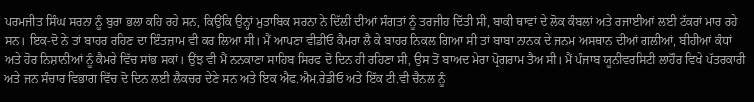ਪਰਮਜੀਤ ਸਿੰਘ ਸਰਨਾ ਨੂੰ ਬੁਰਾ ਭਲਾ ਕਹਿ ਰਹੇ ਸਨ, ਕਿਉਂਕਿ ਉਨ੍ਹਾਂ ਮੁਤਾਬਿਕ ਸਰਨਾ ਨੇ ਦਿੱਲੀ ਦੀਆਂ ਸੰਗਤਾਂ ਨੂੰ ਤਰਜੀਹ ਦਿੱਤੀ ਸੀ, ਬਾਕੀ ਥਾਵਾਂ ਦੇ ਲੋਕ ਕੰਬਲਾਂ ਅਤੇ ਰਜਾਈਆਂ ਲਈ ਟੱਕਰਾਂ ਮਾਰ ਰਹੇ ਸਨ। ਇਕ-ਦੋ ਨੇ ਤਾਂ ਬਾਹਰ ਰਹਿਣ ਦਾ ਇੰਤਜ਼ਾਮ ਵੀ ਕਰ ਲਿਆ ਸੀ। ਮੈਂ ਆਪਣਾ ਵੀਡੀਓ ਕੈਮਰਾ ਲੈ ਕੇ ਬਾਹਰ ਨਿਕਲ ਗਿਆ ਸੀ ਤਾਂ ਬਾਬਾ ਨਾਨਕ ਦੇ ਜਨਮ ਅਸਥਾਨ ਦੀਆਂ ਗਲੀਆਂ, ਬੀਹੀਆਂ ਕੰਧਾਂ ਅਤੇ ਹੋਰ ਨਿਸ਼ਾਨੀਆਂ ਨੂੰ ਕੈਮਰੇ ਵਿੱਚ ਸਾਂਭ ਸਕਾਂ। ਉਂਝ ਵੀ ਮੈਂ ਨਨਕਾਣਾ ਸਾਹਿਬ ਸਿਰਫ ਦੋ ਦਿਨ ਹੀ ਰਹਿਣਾ ਸੀ, ਉਸ ਤੋਂ ਬਾਅਦ ਮੇਰਾ ਪ੍ਰੋਗਰਾਮ ਤੈਅ ਸੀ। ਮੈਂ ਪੰਜਾਬ ਯੂਨੀਵਰਸਿਟੀ ਲਾਹੌਰ ਵਿਖੇ ਪੱਤਰਕਾਰੀ ਅਤੇ ਜਨ ਸੰਚਾਰ ਵਿਭਾਗ ਵਿੱਚ ਦੋ ਦਿਨ ਲਈ ਲੈਕਚਰ ਦੇਣੇ ਸਨ ਅਤੇ ਇਕ ਐਫ.ਐਮ.ਰੇਡੀਓ ਅਤੇ ਇੱਕ ਟੀ.ਵੀ ਚੈਨਲ ਨੂੰ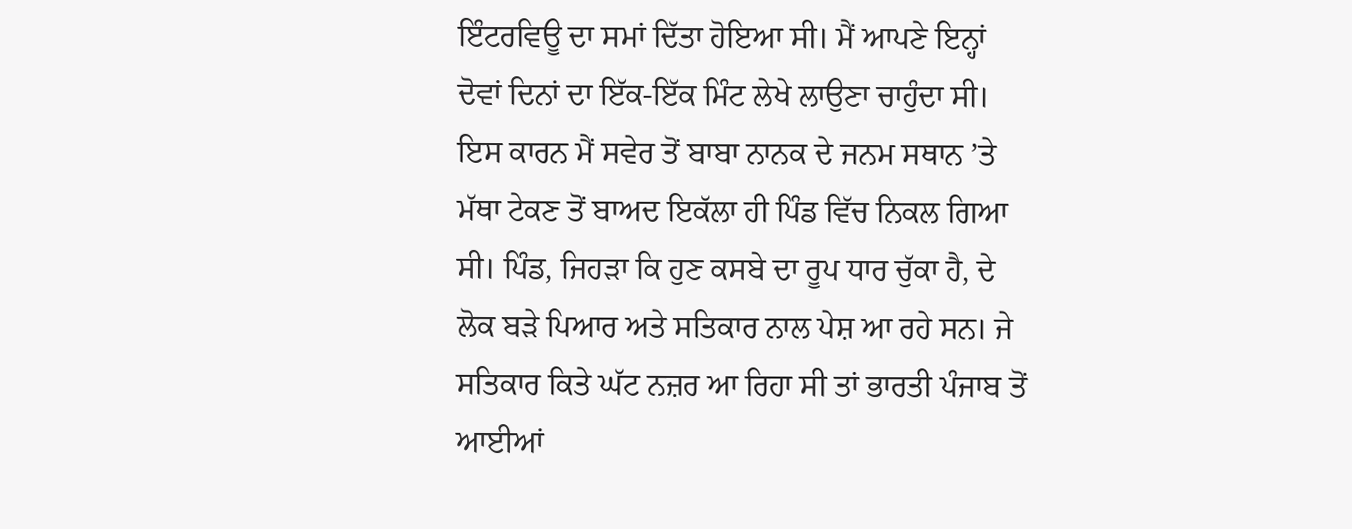ਇੰਟਰਵਿਊ ਦਾ ਸਮਾਂ ਦਿੱਤਾ ਹੋਇਆ ਸੀ। ਮੈਂ ਆਪਣੇ ਇਨ੍ਹਾਂ ਦੋਵਾਂ ਦਿਨਾਂ ਦਾ ਇੱਕ-ਇੱਕ ਮਿੰਟ ਲੇਖੇ ਲਾਉਣਾ ਚਾਹੁੰਦਾ ਸੀ। ਇਸ ਕਾਰਨ ਮੈਂ ਸਵੇਰ ਤੋਂ ਬਾਬਾ ਨਾਨਕ ਦੇ ਜਨਮ ਸਥਾਨ ’ਤੇ ਮੱਥਾ ਟੇਕਣ ਤੋਂ ਬਾਅਦ ਇਕੱਲਾ ਹੀ ਪਿੰਡ ਵਿੱਚ ਨਿਕਲ ਗਿਆ ਸੀ। ਪਿੰਡ, ਜਿਹੜਾ ਕਿ ਹੁਣ ਕਸਬੇ ਦਾ ਰੂਪ ਧਾਰ ਚੁੱਕਾ ਹੈ, ਦੇ ਲੋਕ ਬੜੇ ਪਿਆਰ ਅਤੇ ਸਤਿਕਾਰ ਨਾਲ ਪੇਸ਼ ਆ ਰਹੇ ਸਨ। ਜੇ ਸਤਿਕਾਰ ਕਿਤੇ ਘੱਟ ਨਜ਼ਰ ਆ ਰਿਹਾ ਸੀ ਤਾਂ ਭਾਰਤੀ ਪੰਜਾਬ ਤੋਂ ਆਈਆਂ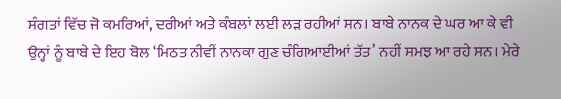ਸੰਗਤਾਂ ਵਿੱਚ ਜੋ ਕਮਰਿਆਂ, ਦਰੀਆਂ ਅਤੇ ਕੰਬਲਾਂ ਲਈ ਲੜ ਰਹੀਆਂ ਸਨ। ਬਾਬੇ ਨਾਨਕ ਦੇ ਘਰ ਆ ਕੇ ਵੀ ਉਨ੍ਹਾਂ ਨੂੰ ਬਾਬੇ ਦੇ ਇਹ ਬੋਲ ‘ਮਿਠਤ ਨੀਵੀਂ ਨਾਨਕਾ ਗੁਣ ਚੰਗਿਆਈਆਂ ਤੱਤ’ ਨਹੀਂ ਸਮਝ ਆ ਰਹੇ ਸਨ। ਮੇਰੇ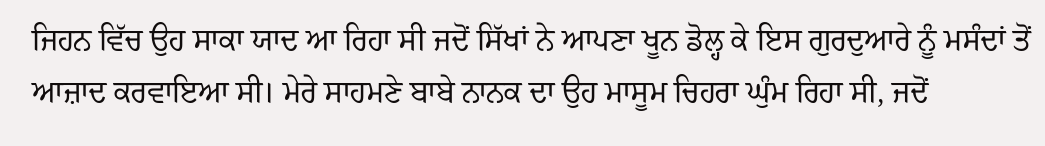ਜਿਹਨ ਵਿੱਚ ਉਹ ਸਾਕਾ ਯਾਦ ਆ ਰਿਹਾ ਸੀ ਜਦੋਂ ਸਿੱਖਾਂ ਨੇ ਆਪਣਾ ਖੂਨ ਡੋਲ੍ਹ ਕੇ ਇਸ ਗੁਰਦੁਆਰੇ ਨੂੰ ਮਸੰਦਾਂ ਤੋਂ ਆਜ਼ਾਦ ਕਰਵਾਇਆ ਸੀ। ਮੇਰੇ ਸਾਹਮਣੇ ਬਾਬੇ ਨਾਨਕ ਦਾ ਉਹ ਮਾਸੂਮ ਚਿਹਰਾ ਘੁੰਮ ਰਿਹਾ ਸੀ, ਜਦੋਂ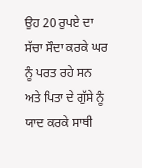ਉਹ 20 ਰੁਪਏ ਦਾ ਸੱਚਾ ਸੌਦਾ ਕਰਕੇ ਘਰ ਨੂੰ ਪਰਤ ਰਹੇ ਸਨ ਅਤੇ ਪਿਤਾ ਦੇ ਗੁੱਸੇ ਨੂੰ ਯਾਦ ਕਰਕੇ ਸਾਥੀ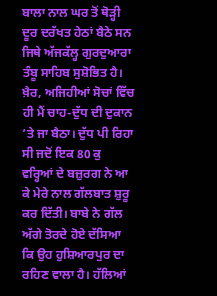ਬਾਲਾ ਨਾਲ ਘਰ ਤੋਂ ਥੋੜ੍ਹੀ ਦੂਰ ਦਰੱਖਤ ਹੇਠਾਂ ਬੈਠੇ ਸਨ ਜਿਥੇ ਅੱਜਕੱਲ੍ਹ ਗੁਰਦੁਆਰਾ ਤੰਬੂ ਸਾਹਿਬ ਸੁਸ਼ੋਭਿਤ ਹੈ। ਖ਼ੈਰ, ਅਜਿਹੀਆਂ ਸੋਚਾਂ ਵਿੱਚ ਹੀ ਮੈਂ ਚਾਹ-ਦੁੱਧ ਦੀ ਦੁਕਾਨ ’ਤੇ ਜਾ ਬੈਠਾ। ਦੁੱਧ ਪੀ ਰਿਹਾ ਸੀ ਜਦੋਂ ਇਕ 80 ਕੁ ਵਰ੍ਹਿਆਂ ਦੇ ਬਜ਼ੁਰਗ ਨੇ ਆ ਕੇ ਮੇਰੇ ਨਾਲ ਗੱਲਬਾਤ ਸ਼ੁਰੂ ਕਰ ਦਿੱਤੀ। ਬਾਬੇ ਨੇ ਗੱਲ ਅੱਗੇ ਤੋਰਦੇ ਹੋਏ ਦੱਸਿਆ ਕਿ ਉਹ ਹੁਸ਼ਿਆਰਪੁਰ ਦਾ ਰਹਿਣ ਵਾਲਾ ਹੈ। ਹੱਲਿਆਂ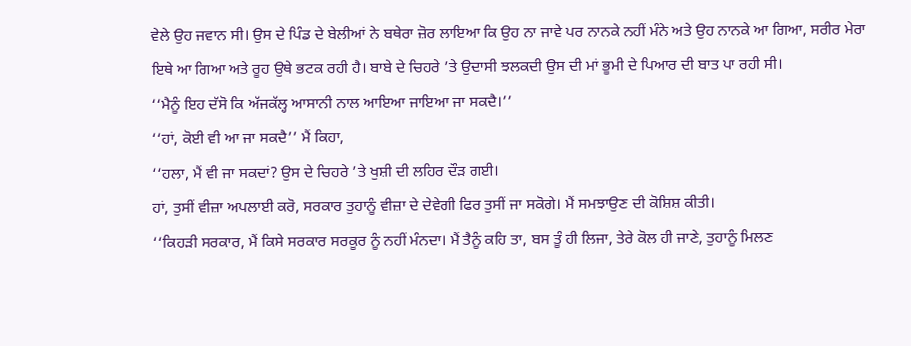ਵੇਲੇ ਉਹ ਜਵਾਨ ਸੀ। ਉਸ ਦੇ ਪਿੰਡ ਦੇ ਬੇਲੀਆਂ ਨੇ ਬਥੇਰਾ ਜ਼ੋਰ ਲਾਇਆ ਕਿ ਉਹ ਨਾ ਜਾਵੇ ਪਰ ਨਾਨਕੇ ਨਹੀਂ ਮੰਨੇ ਅਤੇ ਉਹ ਨਾਨਕੇ ਆ ਗਿਆ, ਸਰੀਰ ਮੇਰਾ ਇਥੇ ਆ ਗਿਆ ਅਤੇ ਰੂਹ ਉਥੇ ਭਟਕ ਰਹੀ ਹੈ। ਬਾਬੇ ਦੇ ਚਿਹਰੇ ’ਤੇ ਉਦਾਸੀ ਝਲਕਦੀ ਉਸ ਦੀ ਮਾਂ ਭੂਮੀ ਦੇ ਪਿਆਰ ਦੀ ਬਾਤ ਪਾ ਰਹੀ ਸੀ।
‘‘ਮੈਨੂੰ ਇਹ ਦੱਸੋ ਕਿ ਅੱਜਕੱਲ੍ਹ ਆਸਾਨੀ ਨਾਲ ਆਇਆ ਜਾਇਆ ਜਾ ਸਕਦੈ।’’
‘‘ਹਾਂ, ਕੋਈ ਵੀ ਆ ਜਾ ਸਕਦੈ’’ ਮੈਂ ਕਿਹਾ,
‘‘ਹਲਾ, ਮੈਂ ਵੀ ਜਾ ਸਕਦਾਂ? ਉਸ ਦੇ ਚਿਹਰੇ ’ਤੇ ਖੁਸ਼ੀ ਦੀ ਲਹਿਰ ਦੌੜ ਗਈ।
ਹਾਂ, ਤੁਸੀਂ ਵੀਜ਼ਾ ਅਪਲਾਈ ਕਰੋ, ਸਰਕਾਰ ਤੁਹਾਨੂੰ ਵੀਜ਼ਾ ਦੇ ਦੇਵੇਗੀ ਫਿਰ ਤੁਸੀਂ ਜਾ ਸਕੋਗੇ। ਮੈਂ ਸਮਝਾਉਣ ਦੀ ਕੋਸ਼ਿਸ਼ ਕੀਤੀ।
‘‘ਕਿਹੜੀ ਸਰਕਾਰ, ਮੈਂ ਕਿਸੇ ਸਰਕਾਰ ਸਰਕੂਰ ਨੂੰ ਨਹੀਂ ਮੰਨਦਾ। ਮੈਂ ਤੈਨੂੰ ਕਹਿ ਤਾ, ਬਸ ਤੂੰ ਹੀ ਲਿਜਾ, ਤੇਰੇ ਕੋਲ ਹੀ ਜਾਣੇ, ਤੁਹਾਨੂੰ ਮਿਲਣ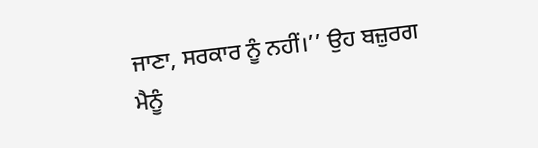ਜਾਣਾ, ਸਰਕਾਰ ਨੂੰ ਨਹੀਂ।’’ ਉਹ ਬਜ਼ੁਰਗ ਮੈਨੂੰ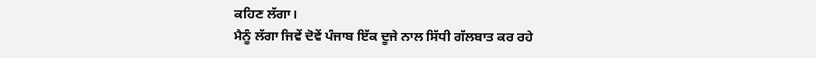ਕਹਿਣ ਲੱਗਾ।
ਮੈਨੂੰ ਲੱਗਾ ਜਿਵੇਂ ਦੋਵੇਂ ਪੰਜਾਬ ਇੱਕ ਦੂਜੇ ਨਾਲ ਸਿੱਧੀ ਗੱਲਬਾਤ ਕਰ ਰਹੇ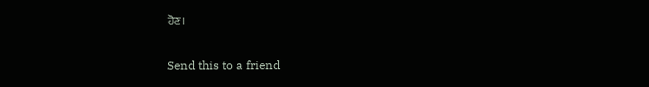ਹੋਣ।

Send this to a friend